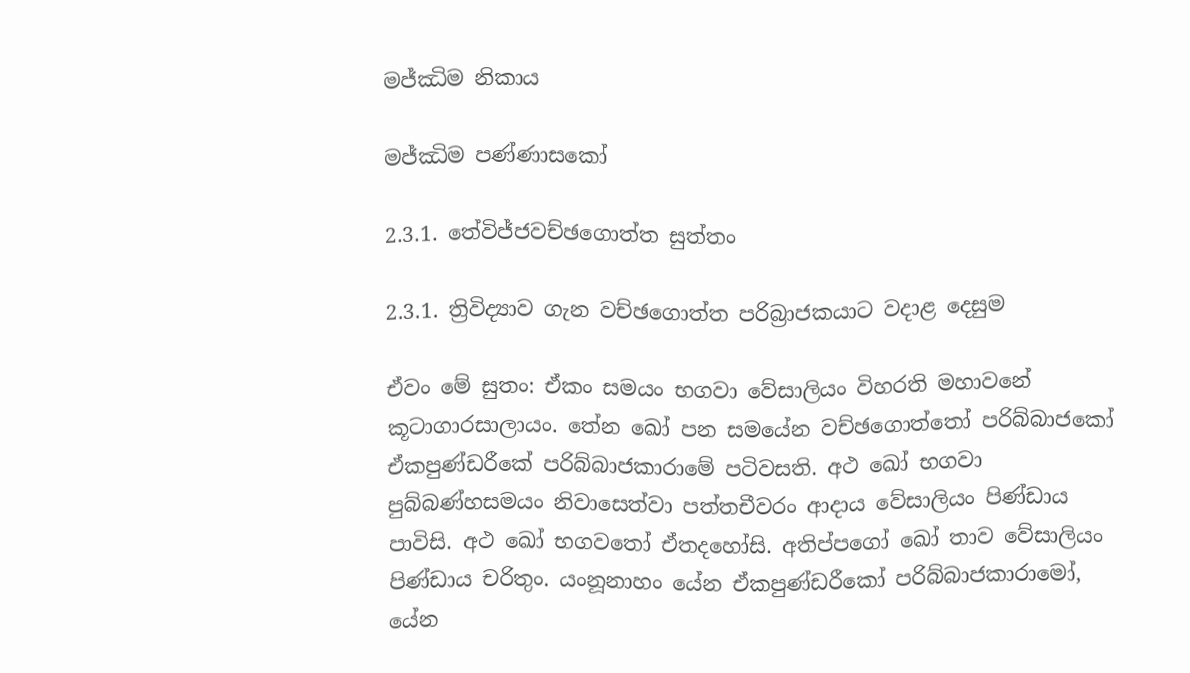මජ්ඣිම නිකාය

මජ්ඣිම පණ්ණාසකෝ

2.3.1. තේවිජ්ජවච්ඡගොත්ත සුත්තං

2.3.1. ත්‍රිවිද්‍යාව ගැන වච්ඡගොත්ත පරිබ්‍රාජකයාට වදාළ දෙසුම

ඒවං මේ සුතං: ඒකං සමයං භගවා වේසාලියං විහරති මහාවනේ කූටාගාරසාලායං. තේන ඛෝ පන සමයේන වච්ඡගොත්තෝ පරිබ්බාජකෝ ඒකපුණ්ඩරීකේ පරිබ්බාජකාරාමේ පටිවසති. අථ ඛෝ භගවා පුබ්බණ්හසමයං නිවාසෙත්වා පත්තචීවරං ආදාය වේසාලියං පිණ්ඩාය පාවිසි. අථ ඛෝ භගවතෝ ඒතදහෝසි. අතිප්පගෝ ඛෝ තාව වේසාලියං පිණ්ඩාය චරිතුං. යංනූනාහං යේන ඒකපුණ්ඩරීකෝ පරිබ්බාජකාරාමෝ, යේන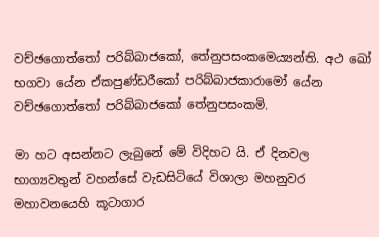වච්ඡගොත්තෝ පරිබ්බාජකෝ, තේනුපසංකමෙය්‍යන්ති. අථ ඛෝ භගවා යේන ඒකපුණ්ඩරීකෝ පරිබ්බාජකාරාමෝ යේන වච්ඡගොත්තෝ පරිබ්බාජකෝ තේනුපසංකමි.

මා හට අසන්නට ලැබුනේ මේ විදිහට යි. ඒ දිනවල භාග්‍යවතුන් වහන්සේ වැඩසිටියේ විශාලා මහනුවර මහාවනයෙහි කූටාගාර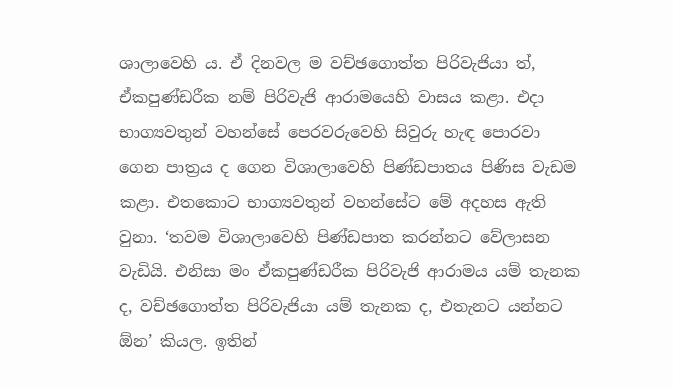ශාලාවෙහි ය. ඒ දිනවල ම වච්ඡගොත්ත පිරිවැජියා ත්, ඒකපුණ්ඩරීක නම් පිරිවැජි ආරාමයෙහි වාසය කළා. එදා භාග්‍යවතුන් වහන්සේ පෙරවරුවෙහි සිවුරු හැඳ පොරවා ගෙන පාත්‍රය ද ගෙන විශාලාවෙහි පිණ්ඩපාතය පිණිස වැඩම කළා. එතකොට භාග්‍යවතුන් වහන්සේට මේ අදහස ඇති වුනා. ‘තවම විශාලාවෙහි පිණ්ඩපාත කරන්නට වේලාසන වැඩියි. එනිසා මං ඒකපුණ්ඩරීක පිරිවැජි ආරාමය යම් තැනක ද, වච්ඡගොත්ත පිරිවැජියා යම් තැනක ද, එතැනට යන්නට ඕන’ කියල. ඉතින්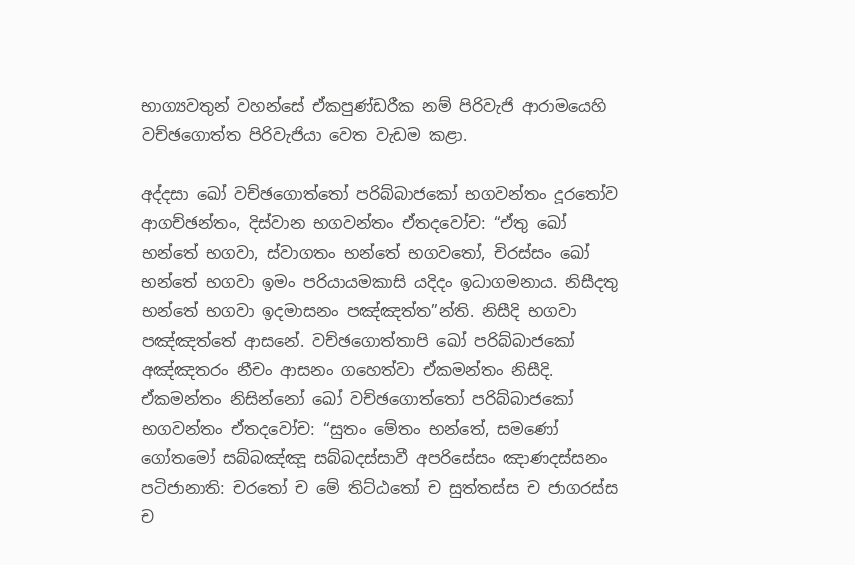භාග්‍යවතුන් වහන්සේ ඒකපුණ්ඩරීක නම් පිරිවැජි ආරාමයෙහි වච්ඡගොත්ත පිරිවැජියා වෙත වැඩම කළා.

අද්දසා ඛෝ වච්ඡගොත්තෝ පරිබ්බාජකෝ භගවන්තං දූරතෝව ආගච්ඡන්තං, දිස්වාන භගවන්තං ඒතදවෝච: “ඒතු ඛෝ භන්තේ භගවා, ස්වාගතං භන්තේ භගවතෝ, චිරස්සං ඛෝ භන්තේ භගවා ඉමං පරියායමකාසි යදිදං ඉධාගමනාය. නිසීදතු භන්තේ භගවා ඉදමාසනං පඤ්ඤත්ත”න්ති. නිසීදි භගවා පඤ්ඤත්තේ ආසනේ. වච්ඡගොත්තාපි ඛෝ පරිබ්බාජකෝ අඤ්ඤතරං නීචං ආසනං ගහෙත්වා ඒකමන්තං නිසීදි. ඒකමන්තං නිසින්නෝ ඛෝ වච්ඡගොත්තෝ පරිබ්බාජකෝ භගවන්තං ඒතදවෝච: “සුතං මේතං භන්තේ, සමණෝ ගෝතමෝ සබ්බඤ්ඤූ සබ්බදස්සාවී අපරිසේසං ඤාණදස්සනං පටිජානාති: චරතෝ ච මේ තිට්ඨතෝ ච සුත්තස්ස ච ජාගරස්ස ච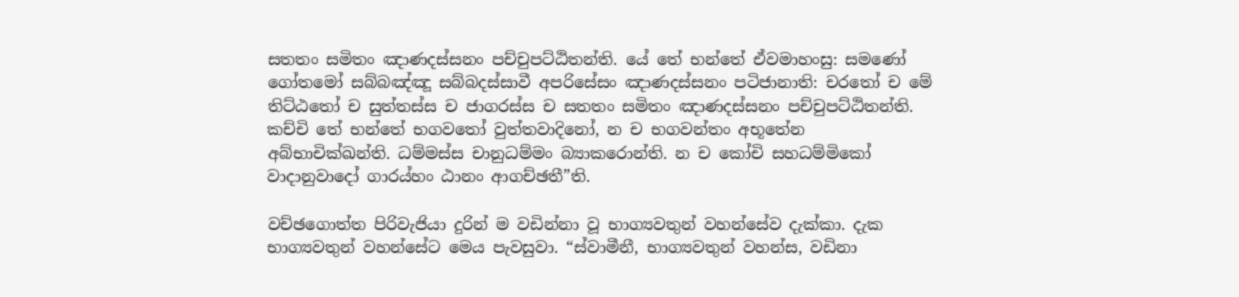සතතං සමිතං ඤාණදස්සනං පච්චුපට්ඨිතන්ති. යේ තේ භන්තේ ඒවමාහංසු: සමණෝ ගෝතමෝ සබ්බඤ්ඤූ සබ්බදස්සාවී අපරිසේසං ඤාණදස්සනං පටිජානාති: චරතෝ ච මේ තිට්ඨතෝ ච සුත්තස්ස ච ජාගරස්ස ච සතතං සමිතං ඤාණදස්සනං පච්චුපට්ඨිතන්ති. කච්චි තේ භන්තේ භගවතෝ වුත්තවාදිනෝ, න ච භගවන්තං අභූතේන අබ්භාචික්ඛන්ති. ධම්මස්ස චානුධම්මං බ්‍යාකරොන්ති. න ච කෝචි සහධම්මිකෝ වාදානුවාදෝ ගාරය්හං ඨානං ආගච්ඡතී”ති.

වච්ඡගොත්ත පිරිවැජියා දුරින් ම වඩින්නා වූ භාග්‍යවතුන් වහන්සේව දැක්කා. දැක භාග්‍යවතුන් වහන්සේට මෙය පැවසුවා. “ස්වාමීනී, භාග්‍යවතුන් වහන්ස, වඩිනා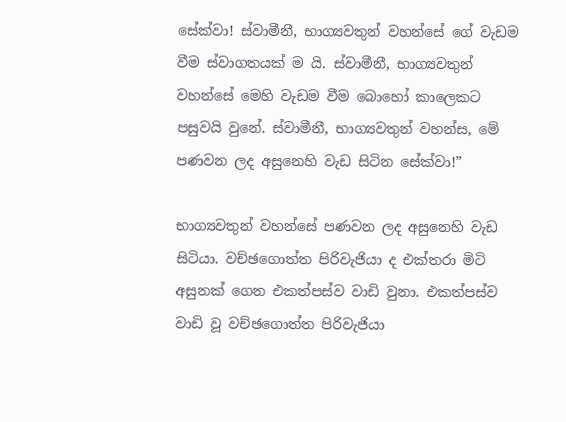සේක්වා! ස්වාමීනී, භාග්‍යවතුන් වහන්සේ ගේ වැඩම වීම ස්වාගතයක් ම යි. ස්වාමීනී, භාග්‍යවතුන් වහන්සේ මෙහි වැඩම වීම බොහෝ කාලෙකට පසුවයි වුනේ. ස්වාමීනී, භාග්‍යවතුන් වහන්ස, මේ පණවන ලද අසුනෙහි වැඩ සිටින සේක්වා!”

භාග්‍යවතුන් වහන්සේ පණවන ලද අසුනෙහි වැඩ සිටියා. වච්ඡගොත්ත පිරිවැජියා ද එක්තරා මිටි අසුනක් ගෙන එකත්පස්ව වාඩි වුනා. එකත්පස්ව වාඩි වූ වච්ඡගොත්ත පිරිවැජියා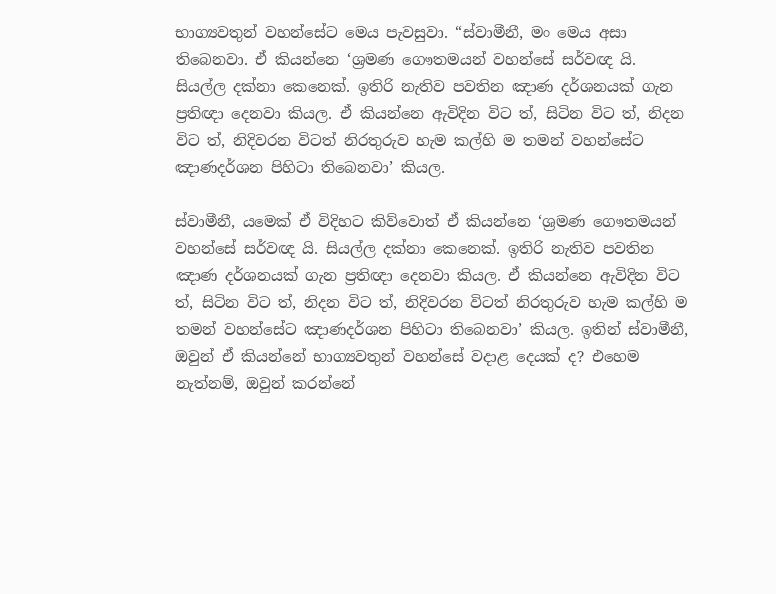භාග්‍යවතුන් වහන්සේට මෙය පැවසුවා. “ස්වාමීනී, මං මෙය අසා තිබෙනවා. ඒ කියන්නෙ ‘ශ්‍රමණ ගෞතමයන් වහන්සේ සර්වඥ යි. සියල්ල දක්නා කෙනෙක්. ඉතිරි නැතිව පවතින ඤාණ දර්ශනයක් ගැන ප්‍රතිඥා දෙනවා කියල. ඒ කියන්නෙ ඇවිදින විට ත්, සිටින විට ත්, නිදන විට ත්, නිදිවරන විටත් නිරතුරුව හැම කල්හි ම තමන් වහන්සේට ඤාණදර්ශන පිහිටා තිබෙනවා’ කියල.

ස්වාමීනී, යමෙක් ඒ විදිහට කිව්වොත් ඒ කියන්නෙ ‘ශ්‍රමණ ගෞතමයන් වහන්සේ සර්වඥ යි. සියල්ල දක්නා කෙනෙක්. ඉතිරි නැතිව පවතින ඤාණ දර්ශනයක් ගැන ප්‍රතිඥා දෙනවා කියල. ඒ කියන්නෙ ඇවිදින විට ත්, සිටින විට ත්, නිදන විට ත්, නිදිවරන විටත් නිරතුරුව හැම කල්හි ම තමන් වහන්සේට ඤාණදර්ශන පිහිටා තිබෙනවා’ කියල. ඉතින් ස්වාමීනී, ඔවුන් ඒ කියන්නේ භාග්‍යවතුන් වහන්සේ වදාළ දෙයක් ද? එහෙම නැත්නම්, ඔවුන් කරන්නේ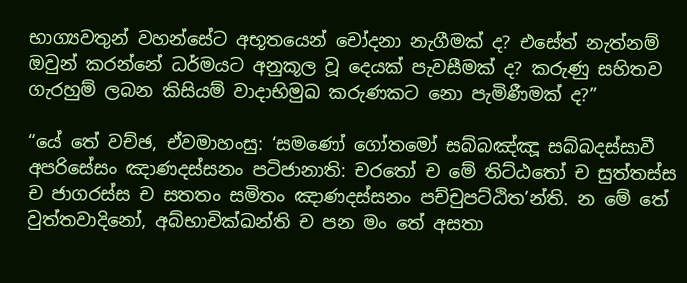භාග්‍යවතුන් වහන්සේට අභූතයෙන් චෝදනා නැගීමක් ද? එසේත් නැත්නම් ඔවුන් කරන්නේ ධර්මයට අනුකූල වූ දෙයක් පැවසීමක් ද? කරුණු සහිතව ගැරහුම් ලබන කිසියම් වාදාභිමුඛ කරුණකට නො පැමිණීමක් ද?”

“යේ තේ වච්ඡ, ඒවමාහංසු: ‘සමණෝ ගෝතමෝ සබ්බඤ්ඤූ සබ්බදස්සාවී අපරිසේසං ඤාණදස්සනං පටිජානාති: චරතෝ ච මේ තිට්ඨතෝ ච සුත්තස්ස ච ජාගරස්ස ච සතතං සමිතං ඤාණදස්සනං පච්චුපට්ඨිත’න්ති. න මේ තේ වුත්තවාදිනෝ, අබ්භාචික්ඛන්ති ච පන මං තේ අසතා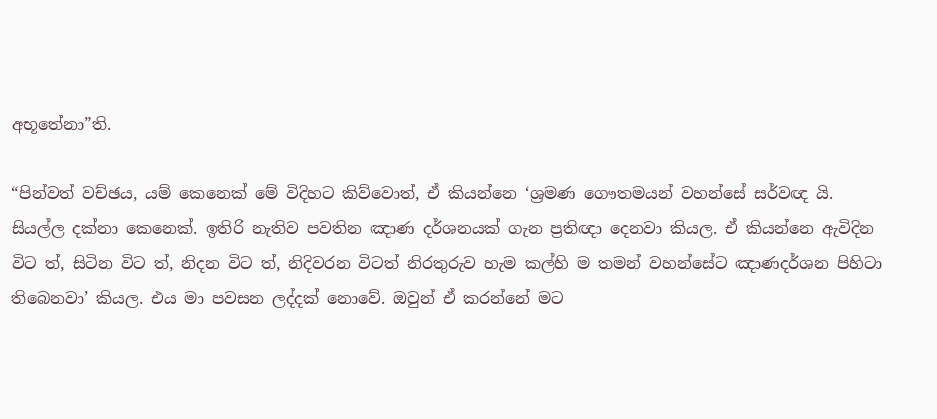අභූතේනා”ති.

“පින්වත් වච්ඡය, යම් කෙනෙක් මේ විදිහට කිව්වොත්, ඒ කියන්නෙ ‘ශ්‍රමණ ගෞතමයන් වහන්සේ සර්වඥ යි. සියල්ල දක්නා කෙනෙක්. ඉතිරි නැතිව පවතින ඤාණ දර්ශනයක් ගැන ප්‍රතිඥා දෙනවා කියල. ඒ කියන්නෙ ඇවිදින විට ත්, සිටින විට ත්, නිදන විට ත්, නිදිවරන විටත් නිරතුරුව හැම කල්හි ම තමන් වහන්සේට ඤාණදර්ශන පිහිටා තිබෙනවා’ කියල. එය මා පවසන ලද්දක් නොවේ. ඔවුන් ඒ කරන්නේ මට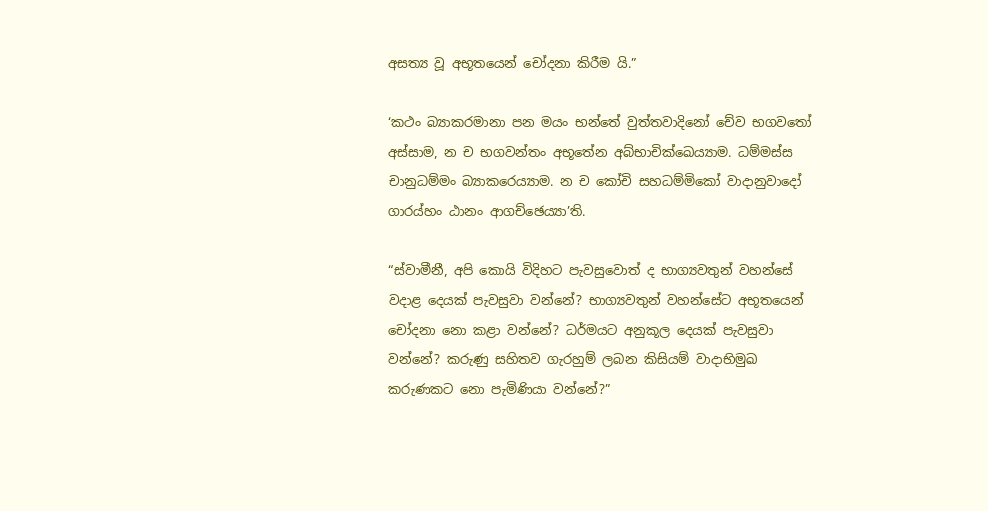අසත්‍ය වූ අභූතයෙන් චෝදනා කිරීම යි.”

‘කථං බ්‍යාකරමානා පන මයං භන්තේ වුත්තවාදිනෝ චේව භගවතෝ අස්සාම, න ච භගවන්තං අභූතේන අබ්භාචික්ඛෙය්‍යාම. ධම්මස්ස චානුධම්මං බ්‍යාකරෙය්‍යාම. න ච කෝචි සහධම්මිකෝ වාදානුවාදෝ ගාරය්හං ඨානං ආගච්ඡෙය්‍යා’ති.

“ස්වාමීනී, අපි කොයි විදිහට පැවසුවොත් ද භාග්‍යවතුන් වහන්සේ වදාළ දෙයක් පැවසුවා වන්නේ? භාග්‍යවතුන් වහන්සේට අභූතයෙන් චෝදනා නො කළා වන්නේ? ධර්මයට අනුකූල දෙයක් පැවසුවා වන්නේ? කරුණු සහිතව ගැරහුම් ලබන කිසියම් වාදාභිමුඛ කරුණකට නො පැමිණියා වන්නේ?”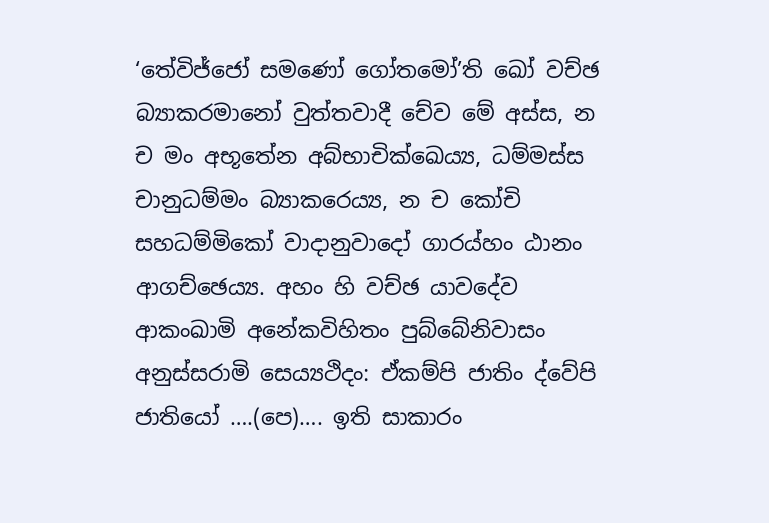‘තේවිජ්ජෝ සමණෝ ගෝතමෝ’ති ඛෝ වච්ඡ බ්‍යාකරමානෝ වුත්තවාදී චේව මේ අස්ස, න ච මං අභූතේන අබ්භාචික්ඛෙය්‍ය, ධම්මස්ස චානුධම්මං බ්‍යාකරෙය්‍ය, න ච කෝචි සහධම්මිකෝ වාදානුවාදෝ ගාරය්හං ඨානං ආගච්ඡෙය්‍ය. අහං හි වච්ඡ යාවදේව ආකංඛාමි අනේකවිහිතං පුබ්බේනිවාසං අනුස්සරාමි සෙය්‍යථිදං: ඒකම්පි ජාතිං ද්වේපි ජාතියෝ ….(පෙ)…. ඉති සාකාරං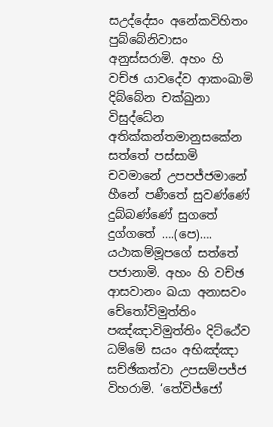සඋද්දේසං අනේකවිහිතං පුබ්බේනිවාසං අනුස්සරාමි. අහං හි වච්ඡ යාවදේව ආකංඛාමි දිබ්බේන චක්ඛුනා විසුද්ධේන අතික්කන්තමානුසකේන සත්තේ පස්සාමි චවමානේ උපපජ්ජමානේ හීනේ පණීතේ සුවණ්ණේ දුබ්බණ්ණේ සුගතේ දුග්ගතේ ….(පෙ)…. යථාකම්මූපගේ සත්තේ පජානාමි. අහං හි වච්ඡ ආසවානං ඛයා අනාසවං චේතෝවිමුත්තිං පඤ්ඤාවිමුත්තිං දිට්ඨේව ධම්මේ සයං අභිඤ්ඤා සච්ඡිකත්වා උපසම්පජ්ජ විහරාමි. ‘තේවිජ්ජෝ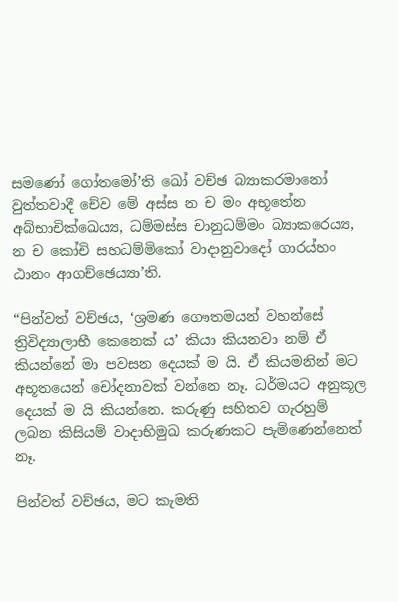සමණෝ ගෝතමෝ’ති ඛෝ වච්ඡ බ්‍යාකරමානෝ වුත්තවාදී චේව මේ අස්ස න ච මං අභූතේන අබ්භාචික්ඛෙය්‍ය, ධම්මස්ස චානුධම්මං බ්‍යාකරෙය්‍ය, න ච කෝචි සහධම්මිකෝ වාදානුවාදෝ ගාරය්හං ඨානං ආගච්ඡෙය්‍යා’ති.

“පින්වත් වච්ඡය, ‘ශ්‍රමණ ගෞතමයන් වහන්සේ ත්‍රිවිද්‍යාලාභී කෙනෙක් ය’ කියා කියනවා නම් ඒ කියන්නේ මා පවසන දෙයක් ම යි. ඒ කියමනින් මට අභූතයෙන් චෝදනාවක් වන්නෙ නෑ. ධර්මයට අනුකූල දෙයක් ම යි කියන්නෙ. කරුණු සහිතව ගැරහුම් ලබන කිසියම් වාදාභිමුඛ කරුණකට පැමිණෙන්නෙත් නෑ.

පින්වත් වච්ඡය, මට කැමති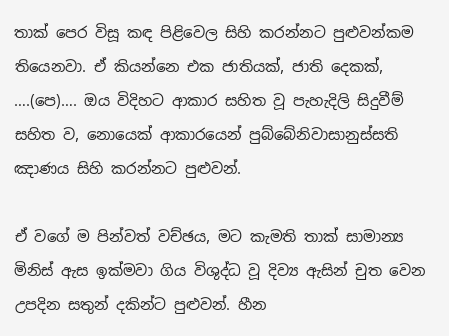තාක් පෙර විසූ කඳ පිළිවෙල සිහි කරන්නට පුළුවන්කම තියෙනවා. ඒ කියන්නෙ එක ජාතියක්, ජාති දෙකක්, ….(පෙ)…. ඔය විදිහට ආකාර සහිත වූ පැහැදිලි සිදුවීම් සහිත ව, නොයෙක් ආකාරයෙන් පුබ්බේනිවාසානුස්සති ඤාණය සිහි කරන්නට පුළුවන්.

ඒ වගේ ම පින්වත් වච්ඡය, මට කැමති තාක් සාමාන්‍ය මිනිස් ඇස ඉක්මවා ගිය විශුද්ධ වූ දිව්‍ය ඇසින් චුත වෙන උපදින සතුන් දකින්ට පුළුවන්. හීන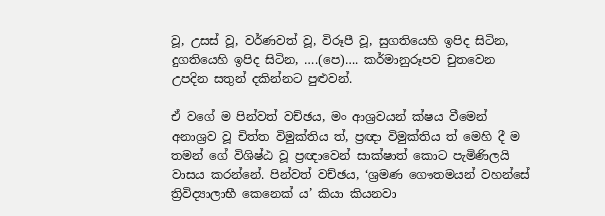වූ, උසස් වූ, වර්ණවත් වූ, විරූපී වූ, සුගතියෙහි ඉපිද සිටින, දුගතියෙහි ඉපිද සිටින, ….(පෙ)…. කර්මානුරූපව චුතවෙන උපදින සතුන් දකින්නට පුළුවන්.

ඒ වගේ ම පින්වත් වච්ඡය, මං ආශ්‍රවයන් ක්ෂය වීමෙන් අනාශ්‍රව වූ චිත්ත විමුක්තිය ත්, ප්‍රඥා විමුක්තිය ත් මෙහි දී ම තමන් ගේ විශිෂ්ඨ වූ ප්‍රඥාවෙන් සාක්ෂාත් කොට පැමිණිලයි වාසය කරන්නේ. පින්වත් වච්ඡය, ‘ශ්‍රමණ ගෞතමයන් වහන්සේ ත්‍රිවිද්‍යාලාභී කෙනෙක් ය’ කියා කියනවා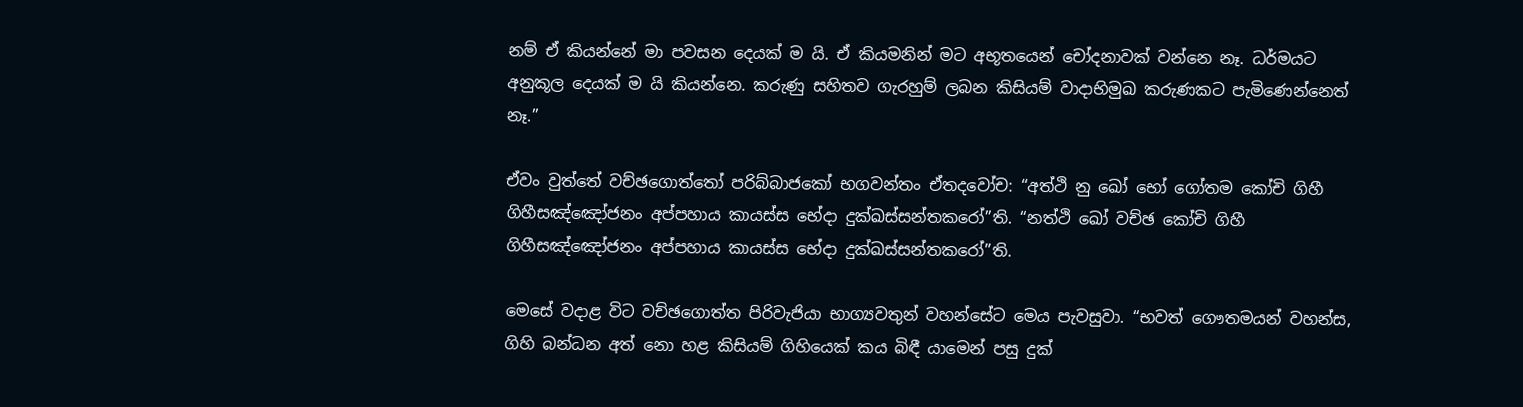නම් ඒ කියන්නේ මා පවසන දෙයක් ම යි. ඒ කියමනින් මට අභූතයෙන් චෝදනාවක් වන්නෙ නෑ. ධර්මයට අනුකූල දෙයක් ම යි කියන්නෙ. කරුණු සහිතව ගැරහුම් ලබන කිසියම් වාදාභිමුඛ කරුණකට පැමිණෙන්නෙත් නෑ.”

ඒවං වුත්තේ වච්ඡගොත්තෝ පරිබ්බාජකෝ භගවන්තං ඒතදවෝච: “අත්ථි නු ඛෝ භෝ ගෝතම කෝචි ගිහී ගිහීසඤ්ඤෝජනං අප්පහාය කායස්ස භේදා දුක්ඛස්සන්තකරෝ”ති. “නත්ථි ඛෝ වච්ඡ කෝචි ගිහී ගිහීසඤ්ඤෝජනං අප්පහාය කායස්ස භේදා දුක්ඛස්සන්තකරෝ”ති.

මෙසේ වදාළ විට වච්ඡගොත්ත පිරිවැජියා භාග්‍යවතුන් වහන්සේට මෙය පැවසුවා. “භවත් ගෞතමයන් වහන්ස, ගිහි බන්ධන අත් නො හළ කිසියම් ගිහියෙක් කය බිඳී යාමෙන් පසු දුක්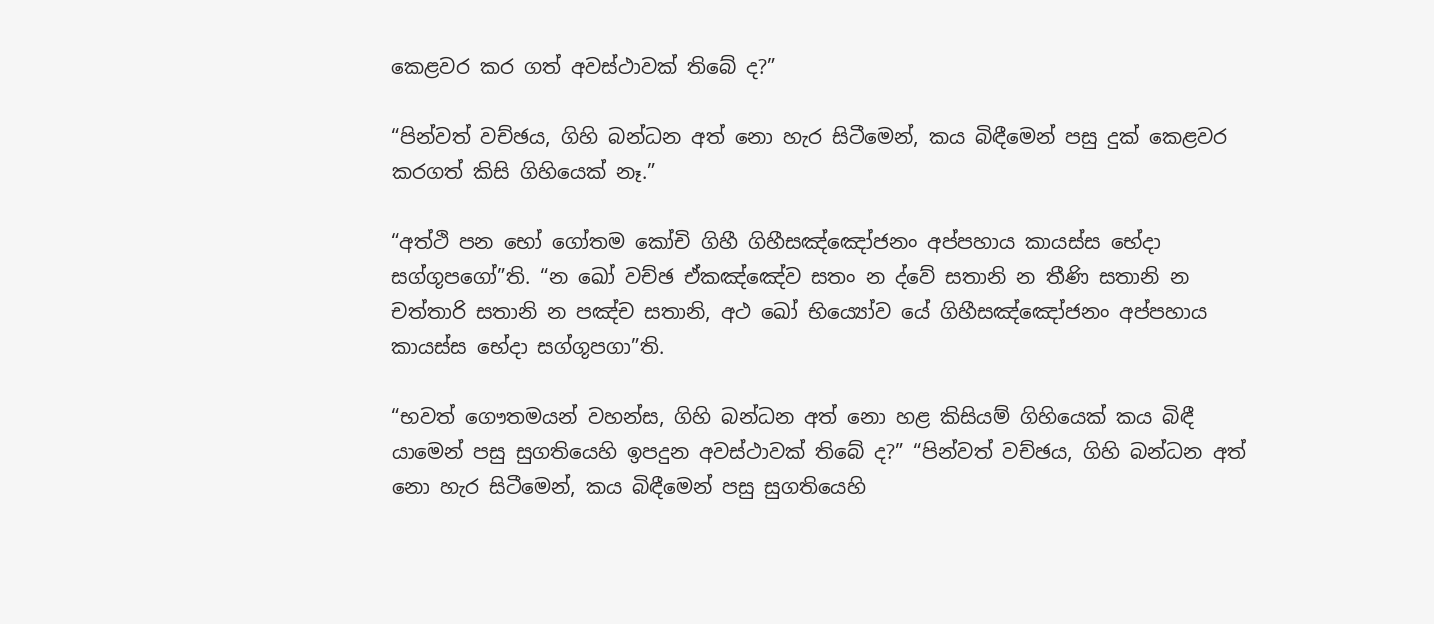කෙළවර කර ගත් අවස්ථාවක් තිබේ ද?”

“පින්වත් වච්ඡය, ගිහි බන්ධන අත් නො හැර සිටීමෙන්, කය බිඳීමෙන් පසු දුක් කෙළවර කරගත් කිසි ගිහියෙක් නෑ.”

“අත්ථි පන භෝ ගෝතම කෝචි ගිහී ගිහීසඤ්ඤෝජනං අප්පහාය කායස්ස භේදා සග්ගූපගෝ”ති. “න ඛෝ වච්ඡ ඒකඤ්ඤේව සතං න ද්වේ සතානි න තීණි සතානි න චත්තාරි සතානි න පඤ්ච සතානි, අථ ඛෝ භිය්‍යෝව යේ ගිහීසඤ්ඤෝජනං අප්පහාය කායස්ස භේදා සග්ගූපගා”ති.

“භවත් ගෞතමයන් වහන්ස, ගිහි බන්ධන අත් නො හළ කිසියම් ගිහියෙක් කය බිඳී යාමෙන් පසු සුගතියෙහි ඉපදුන අවස්ථාවක් තිබේ ද?” “පින්වත් වච්ඡය, ගිහි බන්ධන අත් නො හැර සිටීමෙන්, කය බිඳීමෙන් පසු සුගතියෙහි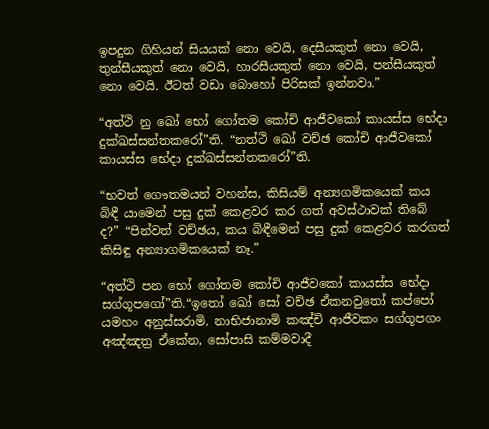ඉපදුන ගිහියන් සියයක් නො වෙයි, දෙසීයකුත් නො වෙයි, තුන්සීයකුත් නො වෙයි, හාරසීයකුත් නො වෙයි, පන්සීයකුත් නො වෙයි. ඊටත් වඩා බොහෝ පිරිසක් ඉන්නවා.”

“අත්ථි නු ඛෝ භෝ ගෝතම කෝචි ආජීවකෝ කායස්ස භේදා දුක්ඛස්සන්තකරෝ”ති. “නත්ථි ඛෝ වච්ඡ කෝචි ආජීවකෝ කායස්ස භේදා දුක්ඛස්සන්තකරෝ”ති.

“භවත් ගෞතමයන් වහන්ස, කිසියම් අන්‍යගමිකයෙක් කය බිඳී යාමෙන් පසු දුක් කෙළවර කර ගත් අවස්ථාවක් තිබේ ද?” “පින්වත් වච්ඡය, කය බිඳීමෙන් පසු දුක් කෙළවර කරගත් කිසිඳු අන්‍යාගමිකයෙක් නෑ.”

“අත්ථි පන භෝ ගෝතම කෝචි ආජීවකෝ කායස්ස භේදා සග්ගූපගෝ”ති.“ඉතෝ ඛෝ සෝ වච්ඡ ඒකනවුතෝ කප්පෝ යමහං අනුස්සරාමි. නාභිජානාමි කඤ්චි ආජීවකං සග්ගූපගං අඤ්ඤත්‍ර ඒකේන, සෝපාසි කම්මවාදී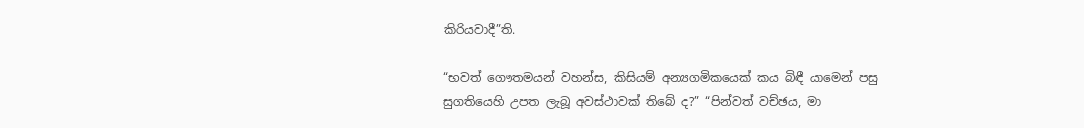කිරියවාදී”ති.

“භවත් ගෞතමයන් වහන්ස, කිසියම් අන්‍යගමිකයෙක් කය බිඳී යාමෙන් පසු සුගතියෙහි උපත ලැබූ අවස්ථාවක් තිබේ ද?” “පින්වත් වච්ඡය, මා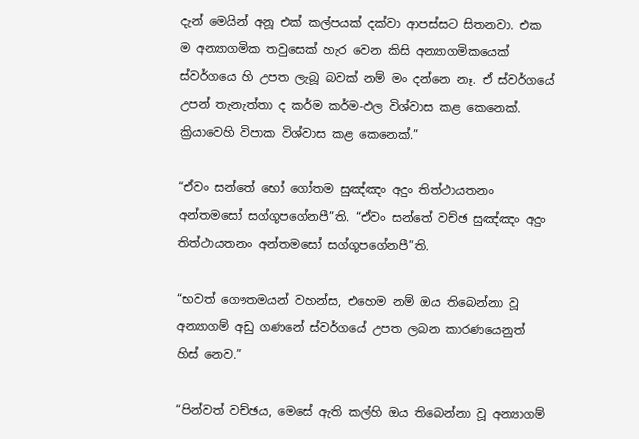දැන් මෙයින් අනූ එක් කල්පයක් දක්වා ආපස්සට සිතනවා. එක ම අන්‍යාගමික තවුසෙක් හැර වෙන කිසි අන්‍යාගමිකයෙක් ස්වර්ගයෙ හි උපත ලැබූ බවක් නම් මං දන්නෙ නෑ. ඒ ස්වර්ගයේ උපන් තැනැත්තා ද කර්ම කර්ම-ඵල විශ්වාස කළ කෙනෙක්. ක්‍රියාවෙහි විපාක විශ්වාස කළ කෙනෙක්.”

“ඒවං සන්තේ භෝ ගෝතම සුඤ්ඤං අදුං තිත්ථායතනං අන්තමසෝ සග්ගූපගේනපී”ති. “ඒවං සන්තේ වච්ඡ සුඤ්ඤං අදුං තිත්ථායතනං අන්තමසෝ සග්ගූපගේනපී”ති.

“භවත් ගෞතමයන් වහන්ස, එහෙම නම් ඔය තිබෙන්නා වූ අන්‍යාගම් අඩු ගණනේ ස්වර්ගයේ උපත ලබන කාරණයෙනුත් හිස් නෙව.”

“පින්වත් වච්ඡය, මෙසේ ඇති කල්හි ඔය තිබෙන්නා වූ අන්‍යාගම්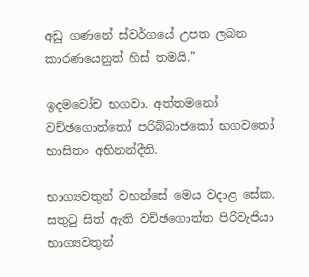අඩු ගණනේ ස්වර්ගයේ උපත ලබන කාරණයෙනුත් හිස් තමයි.”

ඉදමවෝච භගවා. අත්තමනෝ වච්ඡගොත්තෝ පරිබ්බාජකෝ භගවතෝ භාසිතං අභිනන්දීති.

භාග්‍යවතුන් වහන්සේ මෙය වදාළ සේක. සතුටු සිත් ඇති වච්ඡගොත්ත පිරිවැජියා භාග්‍යවතුන්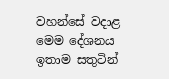වහන්සේ වදාළ මෙම දේශනය ඉතාම සතුටින්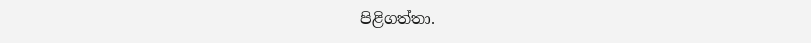පිළිගත්තා.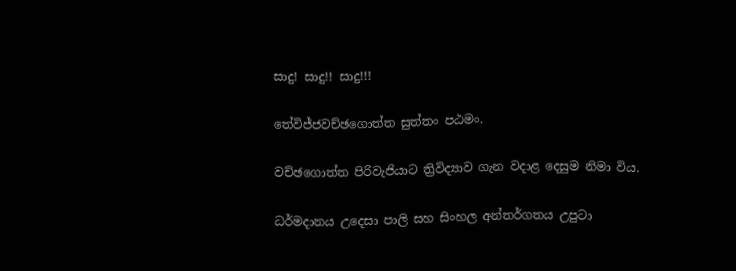සාදු! සාදු!! සාදු!!!

තේවිජ්ජවච්ඡගොත්ත සුත්තං පඨමං.

වච්ඡගොත්ත පිරිවැජියාට ත්‍රිවිද්‍යාව ගැන වදාළ දෙසුම නිමා විය.

ධර්මදානය උදෙසා පාලි සහ සිංහල අන්තර්ගතය උපුටා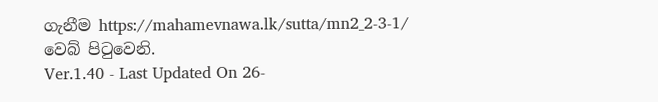ගැනීම https://mahamevnawa.lk/sutta/mn2_2-3-1/ වෙබ් පිටුවෙනි.
Ver.1.40 - Last Updated On 26-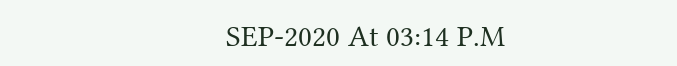SEP-2020 At 03:14 P.M